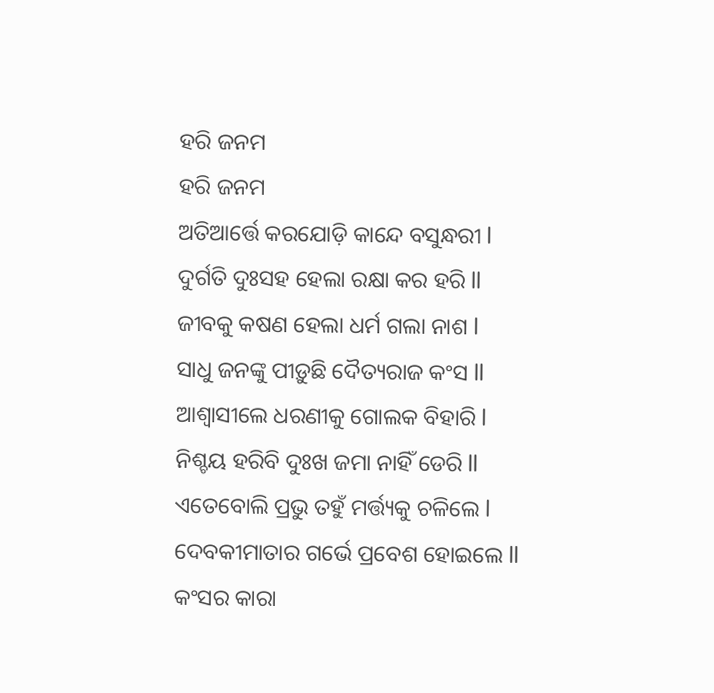ହରି ଜନମ
ହରି ଜନମ
ଅତିଆର୍ତ୍ତେ କରଯୋଡ଼ି କାନ୍ଦେ ବସୁନ୍ଧରୀ l
ଦୁର୍ଗତି ଦୁଃସହ ହେଲା ରକ୍ଷା କର ହରି ll
ଜୀବକୁ କଷଣ ହେଲା ଧର୍ମ ଗଲା ନାଶ l
ସାଧୁ ଜନଙ୍କୁ ପୀଡ଼ୁଛି ଦୈତ୍ୟରାଜ କଂସ ll
ଆଶ୍ୱାସୀଲେ ଧରଣୀକୁ ଗୋଲକ ବିହାରି l
ନିଶ୍ଚୟ ହରିବି ଦୁଃଖ ଜମା ନାହିଁ ଡେରି ll
ଏତେବୋଲି ପ୍ରଭୁ ତହୁଁ ମର୍ତ୍ତ୍ୟକୁ ଚଳିଲେ l
ଦେବକୀମାତାର ଗର୍ଭେ ପ୍ରବେଶ ହୋଇଲେ ll
କଂସର କାରା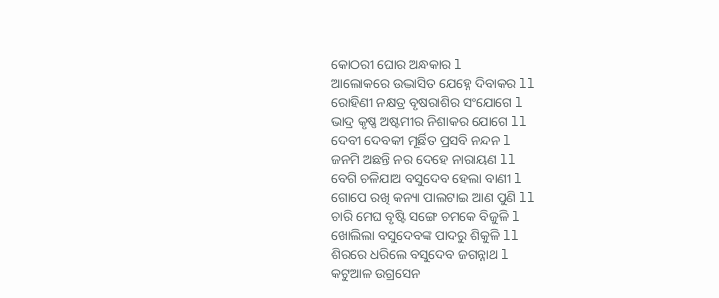କୋଠରୀ ଘୋର ଅନ୍ଧକାର l
ଆଲୋକରେ ଉଦ୍ଭାସିତ ଯେହ୍ନେ ଦିବାକର ll
ରୋହିଣୀ ନକ୍ଷତ୍ର ବୃଷରାଶିର ସଂଯୋଗେ l
ଭାଦ୍ର କୃଷ୍ଣ ଅଷ୍ଟମୀର ନିଶାକର ଯୋଗେ ll
ଦେବୀ ଦେବକୀ ମୂର୍ଛିତ ପ୍ରସବି ନନ୍ଦନ l
ଜନମି ଅଛନ୍ତି ନର ଦେହେ ନାରାୟଣ ll
ବେଗି ଚଳିଯାଅ ବସୁଦେବ ହେଲା ବାଣୀ l
ଗୋପେ ରଖି କନ୍ୟା ପାଲଟାଇ ଆଣ ପୁଣି ll
ଚାରି ମେଘ ବୃଷ୍ଟି ସଙ୍ଗେ ଚମକେ ବିଜୁଳି l
ଖୋଲିଲା ବସୁଦେବଙ୍କ ପାଦରୁ ଶିକୁଳି ll
ଶିରରେ ଧରିଲେ ବସୁଦେବ ଜଗନ୍ନାଥ l
କଟୁଆଳ ଉଗ୍ରସେନ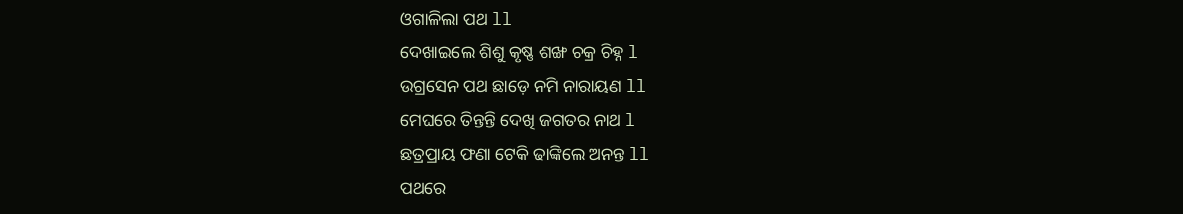ଓଗାଳିଲା ପଥ ll
ଦେଖାଇଲେ ଶିଶୁ କୃଷ୍ଣ ଶଙ୍ଖ ଚକ୍ର ଚିହ୍ନ l
ଉଗ୍ରସେନ ପଥ ଛାଡ଼େ ନମି ନାରାୟଣ ll
ମେଘରେ ତିନ୍ତନ୍ତି ଦେଖି ଜଗତର ନାଥ l
ଛତ୍ରପ୍ରାୟ ଫଣା ଟେକି ଢାଙ୍କିଲେ ଅନନ୍ତ ll
ପଥରେ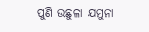ପୁଣି ଉଛୁଳା ଯମୁନା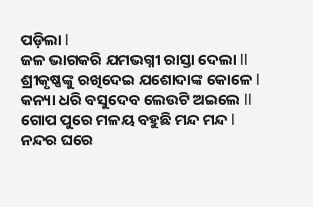ପଡ଼ିଲା l
ଜଳ ଭାଗକରି ଯମଭଗ୍ନୀ ରାସ୍ତା ଦେଲା ll
ଶ୍ରୀକୃଷ୍ଣଙ୍କୁ ରଖିଦେଇ ଯଶୋଦାଙ୍କ କୋଳେ l
କନ୍ୟା ଧରି ବସୁଦେବ ଲେଉଟି ଅଇଲେ ll
ଗୋପ ପୁରେ ମଳୟ ବହୁଛି ମନ୍ଦ ମନ୍ଦ l
ନନ୍ଦର ଘରେ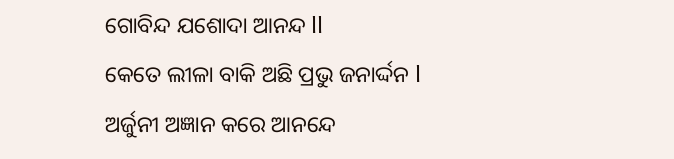ଗୋବିନ୍ଦ ଯଶୋଦା ଆନନ୍ଦ ll
କେତେ ଲୀଳା ବାକି ଅଛି ପ୍ରଭୁ ଜନାର୍ଦ୍ଦନ l
ଅର୍ଜୁନୀ ଅଜ୍ଞାନ କରେ ଆନନ୍ଦେ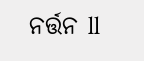ନର୍ତ୍ତନ ll